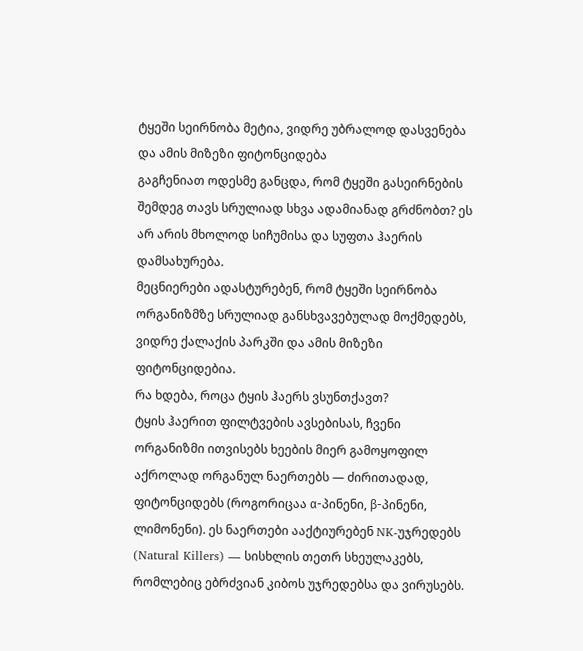ტყეში სეირნობა მეტია, ვიდრე უბრალოდ დასვენება და ამის მიზეზი ფიტონციდება
გაგჩენიათ ოდესმე განცდა, რომ ტყეში გასეირნების შემდეგ თავს სრულიად სხვა ადამიანად გრძნობთ? ეს არ არის მხოლოდ სიჩუმისა და სუფთა ჰაერის დამსახურება.
მეცნიერები ადასტურებენ, რომ ტყეში სეირნობა ორგანიზმზე სრულიად განსხვავებულად მოქმედებს, ვიდრე ქალაქის პარკში და ამის მიზეზი ფიტონციდებია.
რა ხდება, როცა ტყის ჰაერს ვსუნთქავთ?
ტყის ჰაერით ფილტვების ავსებისას, ჩვენი ორგანიზმი ითვისებს ხეების მიერ გამოყოფილ აქროლად ორგანულ ნაერთებს — ძირითადად, ფიტონციდებს (როგორიცაა α-პინენი, β-პინენი, ლიმონენი). ეს ნაერთები ააქტიურებენ NK-უჯრედებს (Natural Killers) — სისხლის თეთრ სხეულაკებს, რომლებიც ებრძვიან კიბოს უჯრედებსა და ვირუსებს.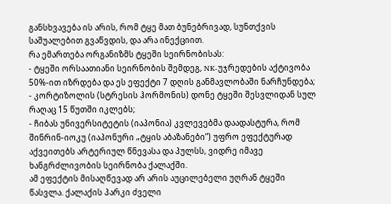განსხვავება ის არის, რომ ტყე მათ ბუნებრივად, სუნთქვის საშუალებით გვაწვდის, და არა ინექციით.
რა ემართება ორგანიზმს ტყეში სეირნობისას:
- ტყეში ორსაათიანი სეირნობის შემდეგ, NK-უჯრედების აქტივობა 50%-ით იზრდება და ეს ეფექტი 7 დღის განმავლობაში ნარჩუნდება;
- კორტიზოლის (სტრესის ჰორმონის) დონე ტყეში შესვლიდან სულ რაღაც 15 წუთში იკლებს;
- ჩიბას უნივერსიტეტის (იაპონია) კვლევებმა დაადასტურა, რომ შინრინ-იოკუ (იაპონური „ტყის აბაზანები“) უფრო ეფექტურად აქვეითებს არტერიულ წნევასა და პულსს, ვიდრე იმავე ხანგრძლივობის სეირნობა ქალაქში.
ამ ეფექტის მისაღწევად არ არის აუცილებელი უღრან ტყეში წასვლა. ქალაქის პარკი ძველი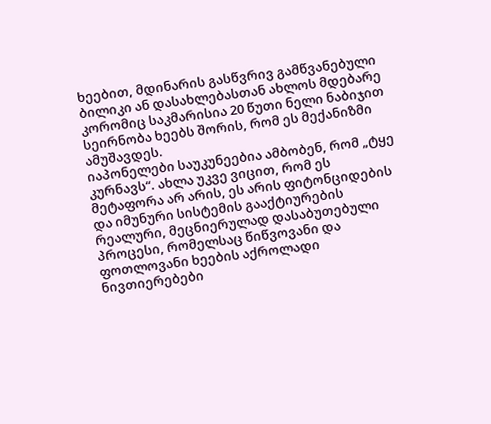ხეებით, მდინარის გასწვრივ გამწვანებული ბილიკი ან დასახლებასთან ახლოს მდებარე კორომიც საკმარისია 20 წუთი ნელი ნაბიჯით სეირნობა ხეებს შორის, რომ ეს მექანიზმი ამუშავდეს.
იაპონელები საუკუნეებია ამბობენ, რომ „ტყე კურნავს“. ახლა უკვე ვიცით, რომ ეს მეტაფორა არ არის, ეს არის ფიტონციდების და იმუნური სისტემის გააქტიურების რეალური, მეცნიერულად დასაბუთებული პროცესი, რომელსაც წიწვოვანი და ფოთლოვანი ხეების აქროლადი ნივთიერებები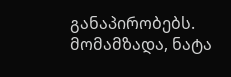განაპირობებს.
მომამზადა, ნატა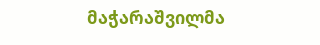მაჭარაშვილმა